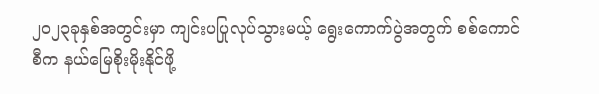၂၀၂၃ခုနှစ်အတွင်းမှာ ကျင်းပပြုလုပ်သွားမယ့် ရွေးကောက်ပွဲအတွက် စစ်ကောင်စီက နယ်မြေစိုးမိုးနိုင်ဖို့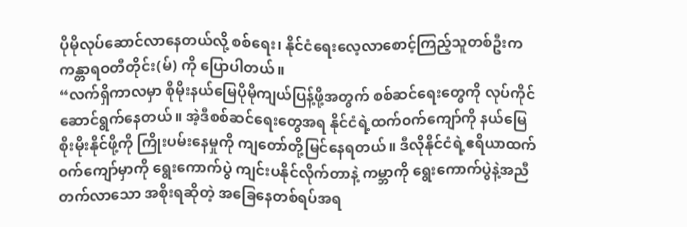ပိုမိုလုပ်ဆောင်လာနေတယ်လို့ စစ်ရေး၊ နိုင်ငံရေးလေ့လာစောင့်ကြည့်သူတစ်ဦးက ကန္တာရဝတီတိုင်း(မ်) ကို ပြောပါတယ်။
“လက်ရှိကာလမှာ စိုမိုးနယ်မြေပိုမိုကျယ်ပြန့်ဖို့အတွက် စစ်ဆင်ရေးတွေကို လုပ်ကိုင်ဆောင်ရွက်နေတယ်။ အဲ့ဒီစစ်ဆင်ရေးတွေအရ နိုင်ငံရဲ့ထက်၀က်ကျော်ကို နယ်မြေစိုးမိုးနိုင်ဖို့ကို ကြိုးပမ်းနေမှုကို ကျတော်တို့မြင်နေရတယ်။ ဒီလိုနိုင်ငံရဲ့ဧရိယာထက်၀က်ကျော်မှာကို ရွေးကောက်ပွဲ ကျင်းပနိုင်လိုက်တာနဲ့ ကမ္ဘာကို ရွေးကောက်ပွဲနဲ့အညီ တက်လာသော အစိုးရဆိုတဲ့ အခြေနေတစ်ရပ်အရ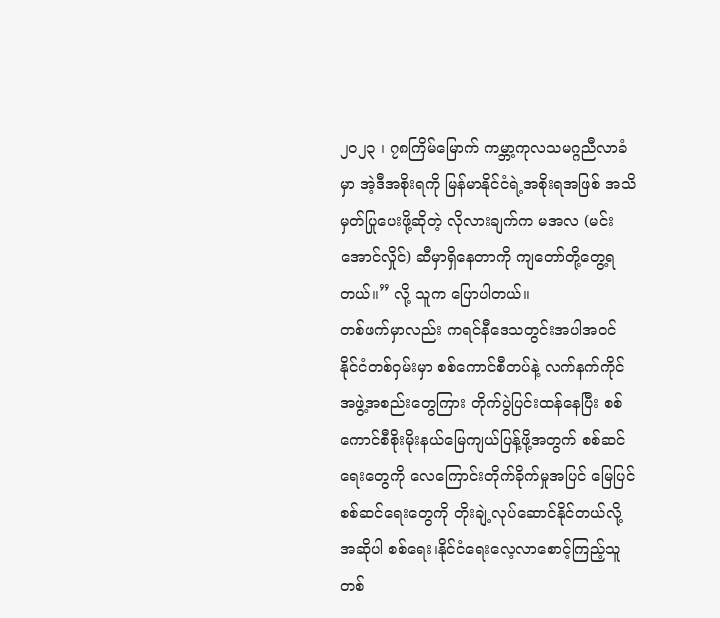၂၀၂၃ ၊ ၇၈ကြိမ်မြောက် ကမ္ဘာ့ကုလသမဂ္ဂညီလာခံမှာ အဲ့ဒီအစိုးရကို မြန်မာနိုင်ငံရဲ့အစိုးရအဖြစ် အသိမှတ်ပြုပေးဖို့ဆိုတဲ့ လိုလားချက်က မအလ (မင်းအောင်လှိုင်) ဆီမှာရှိနေတာကို ကျတော်တို့တွေ့ရတယ်။” လို့ သူက ပြောပါတယ်။
တစ်ဖက်မှာလည်း ကရင်နီဒေသတွင်းအပါအဝင် နိုင်ငံတစ်ဝှမ်းမှာ စစ်ကောင်စီတပ်နဲ့ လက်နက်ကိုင်အဖွဲ့အစည်းတွေကြား တိုက်ပွဲပြင်းထန်နေပြီး စစ်ကောင်စီစိုးမိုးနယ်မြေကျယ်ပြန့်ဖို့အတွက် စစ်ဆင်ရေးတွေကို လေကြောင်းတိုက်ခိုက်မှုအပြင် မြေပြင်စစ်ဆင်ရေးတွေကို တိုးချဲ့လုပ်ဆောင်နိုင်တယ်လို့ အဆိုပါ စစ်ရေး၊နိုင်ငံရေးလေ့လာစောင့်ကြည့်သူတစ်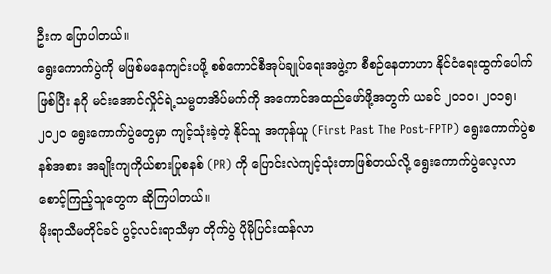ဦးက ပြောပါတယ်။
ရွေးကောက်ပွဲကို မဖြစ်မနေကျင်းပဖို့ စစ်ကောင်စီအုပ်ချုပ်ရေးအဖွဲ့က စီစဉ်နေတာဟာ နိုင်ငံရေးထွက်ပေါက်ဖြစ်ပြီး နဂို မင်းအောင်လှိုင်ရဲ့သမ္မတအိပ်မက်ကို အကောင်အထည်ဖော်ဖို့အတွက် ယခင် ၂၀၁၀၊ ၂၀၁၅၊ ၂၀၂၀ ရွေးကောက်ပွဲတွေမှာ ကျင့်သုံးခဲ့တဲ့ နိုင်သူ အကုန်ယူ (First Past The Post-FPTP) ရွေးကောက်ပွဲစနစ်အစား အချိုးကျကိုယ်စားပြုစနစ် (PR) ကို ပြောင်းလဲကျင့်သုံးတာဖြစ်တယ်လို့ ရွေးကောက်ပွဲလေ့လာစောင့်ကြည့်သူတွေက ဆိုကြပါတယ်။
မိုးရာသီမတိုင်ခင် ပွင့်လင်းရာသီမှာ တိုက်ပွဲ ပိုမိုပြင်းထန်လာ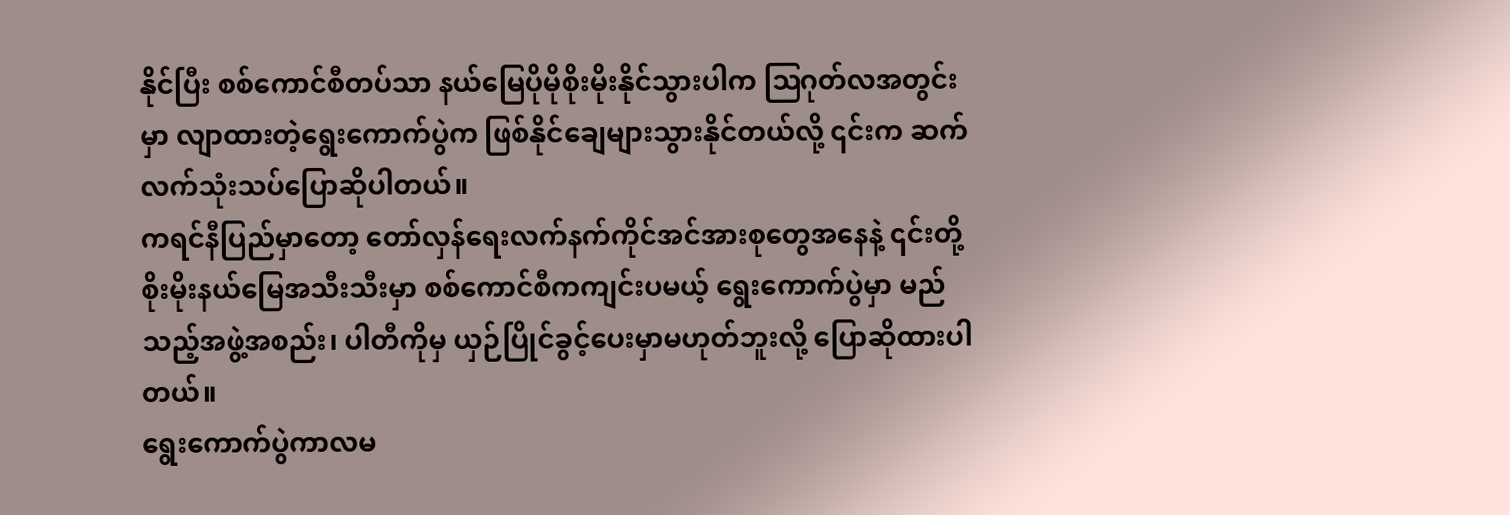နိုင်ပြီး စစ်ကောင်စီတပ်သာ နယ်မြေပိုမိုစိုးမိုးနိုင်သွားပါက ဩဂုတ်လအတွင်းမှာ လျာထားတဲ့ရွေးကောက်ပွဲက ဖြစ်နိုင်ချေများသွားနိုင်တယ်လို့ ၎င်းက ဆက်လက်သုံးသပ်ပြောဆိုပါတယ်။
ကရင်နီပြည်မှာတော့ တော်လှန်ရေးလက်နက်ကိုင်အင်အားစုတွေအနေနဲ့ ၎င်းတို့ စိုးမိုးနယ်မြေအသီးသီးမှာ စစ်ကောင်စီကကျင်းပမယ့် ရွေးကောက်ပွဲမှာ မည်သည့်အဖွဲ့အစည်း၊ ပါတီကိုမှ ယှဉ်ပြိုင်ခွင့်ပေးမှာမဟုတ်ဘူးလို့ ပြောဆိုထားပါတယ်။
ရွေးကောက်ပွဲကာလမ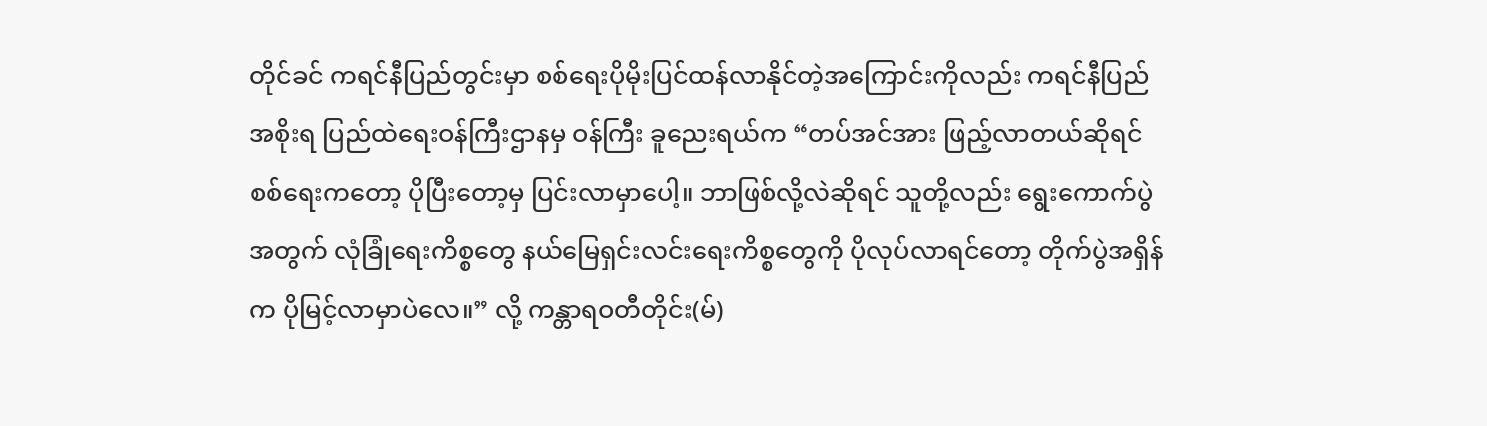တိုင်ခင် ကရင်နီပြည်တွင်းမှာ စစ်ရေးပိုမိုးပြင်ထန်လာနိုင်တဲ့အကြောင်းကိုလည်း ကရင်နီပြည်အစိုးရ ပြည်ထဲရေးဝန်ကြီးဌာနမှ ဝန်ကြီး ခူညေးရယ်က “တပ်အင်အား ဖြည့်လာတယ်ဆိုရင် စစ်ရေးကတော့ ပိုပြီးတော့မှ ပြင်းလာမှာပေါ့။ ဘာဖြစ်လို့လဲဆိုရင် သူတို့လည်း ရွေးကောက်ပွဲအတွက် လုံခြုံရေးကိစ္စတွေ နယ်မြေရှင်းလင်းရေးကိစ္စတွေကို ပိုလုပ်လာရင်တော့ တိုက်ပွဲအရှိန်က ပိုမြင့်လာမှာပဲလေ။” လို့ ကန္တာရဝတီတိုင်း(မ်)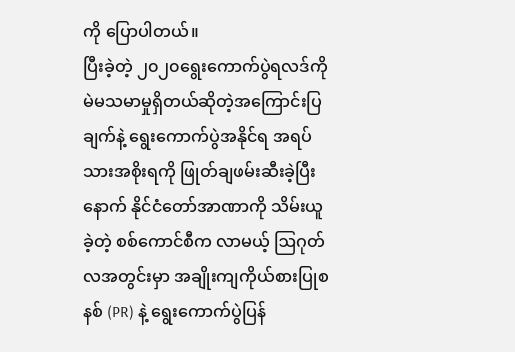ကို ပြောပါတယ်။
ပြီးခဲ့တဲ့ ၂၀၂၀ရွေးကောက်ပွဲရလဒ်ကို မဲမသမာမှုရှိတယ်ဆိုတဲ့အကြောင်းပြချက်နဲ့ ရွေးကောက်ပွဲအနိုင်ရ အရပ်သားအစိုးရကို ဖြုတ်ချဖမ်းဆီးခဲ့ပြီးနောက် နိုင်ငံတော်အာဏာကို သိမ်းယူခဲ့တဲ့ စစ်ကောင်စီက လာမယ့် ဩဂုတ်လအတွင်းမှာ အချိုးကျကိုယ်စားပြုစနစ် (PR) နဲ့ ရွေးကောက်ပွဲပြန်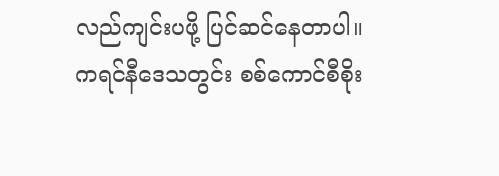လည်ကျင်းပဖို့ ပြင်ဆင်နေတာပါ။
ကရင်နီဒေသတွင်း စစ်ကောင်စီစိုး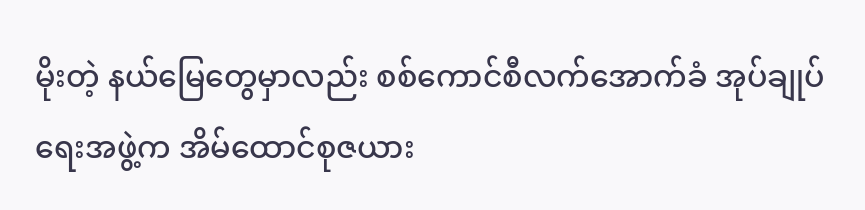မိုးတဲ့ နယ်မြေတွေမှာလည်း စစ်ကောင်စီလက်အောက်ခံ အုပ်ချုပ်ရေးအဖွဲ့က အိမ်ထောင်စုဇယား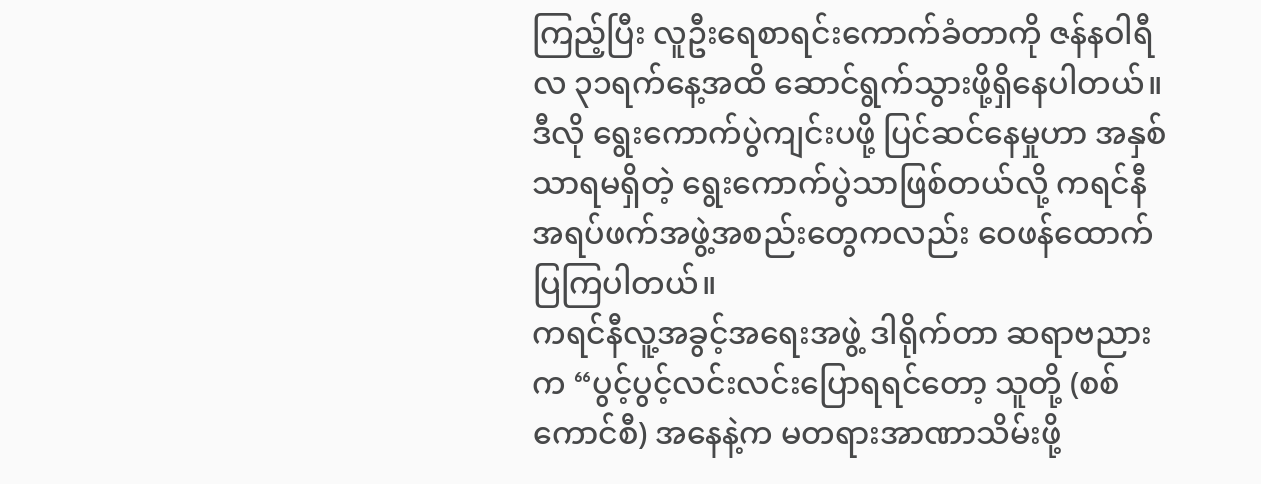ကြည့်ပြီး လူဦးရေစာရင်းကောက်ခံတာကို ဇန်နဝါရီလ ၃၁ရက်နေ့အထိ ဆောင်ရွက်သွားဖို့ရှိနေပါတယ်။
ဒီလို ရွေးကောက်ပွဲကျင်းပဖို့ ပြင်ဆင်နေမှုဟာ အနှစ်သာရမရှိတဲ့ ရွေးကောက်ပွဲသာဖြစ်တယ်လို့ ကရင်နီအရပ်ဖက်အဖွဲ့အစည်းတွေကလည်း ဝေဖန်ထောက်ပြကြပါတယ်။
ကရင်နီလူ့အခွင့်အရေးအဖွဲ့ ဒါရိုက်တာ ဆရာဗညားက “ပွင့်ပွင့်လင်းလင်းပြောရရင်တော့ သူတို့ (စစ်ကောင်စီ) အနေနဲ့က မတရားအာဏာသိမ်းဖို့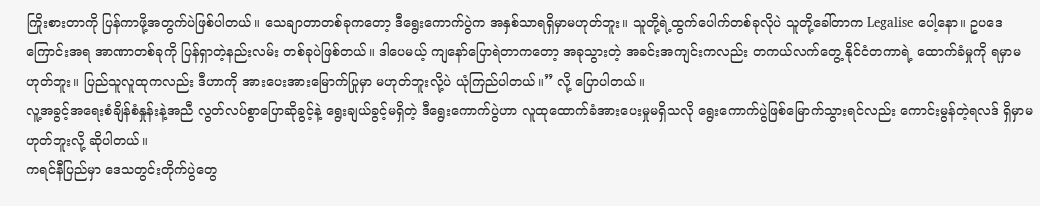ကြိုးစားတာကို ပြန်ကာဖို့အတွက်ပဲဖြစ်ပါတယ်။ သေချာတာတစ်ခုကတော့ ဒီရွေးကောက်ပွဲက အနှစ်သာရရှိမှာမဟုတ်ဘူး။ သူတို့ရဲ့ထွက်ပေါက်တစ်ခုလိုပဲ သူတို့ခေါ်တာက Legalise ပေါ့နော။ ဥပဒေကြောင်းအရ အာဏာတစ်ခုကို ပြန်ရှာတဲ့နည်းလမ်း တစ်ခုပဲဖြစ်တယ်။ ဒါပေမယ့် ကျနော်ပြောရဲတာကတော့ အခုသွားတဲ့ အခင်းအကျင်းကလည်း တကယ်လက်တွေ့ နိုင်ငံတကာရဲ့ ထောက်ခံမှုကို ရမှာမဟုတ်ဘူး။ ပြည်သူလူထုကလည်း ဒီဟာကို အားပေးအားမြောက်ပြုမှာ မဟုတ်ဘူးလို့ပဲ ယုံကြည်ပါတယ်။” လို့ ပြောပါတယ်။
လူ့အခွင့်အရေးစံချိန်စံနှုန်းနဲ့အညီ လွတ်လပ်စွာပြောဆိုခွင့်နဲ့ ရွေးချယ်ခွင့်မရှိတဲ့ ဒီရွေးကောက်ပွဲဟာ လူထုထောက်ခံအားပေးမှုမရှိသလို ရွေးကောက်ပွဲဖြစ်မြောက်သွားရင်လည်း ကောင်းမွန်တဲ့ရလဒ် ရှိမှာမဟုတ်ဘူးလို့ ဆိုပါတယ်။
ကရင်နီပြည်မှာ ဒေသတွင်းတိုက်ပွဲတွေ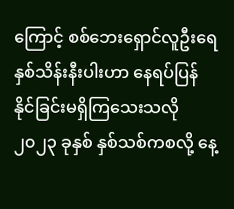ကြောင့် စစ်ဘေးရှောင်လူဦးရေ နှစ်သိန်းနီးပါးဟာ နေရပ်ပြန်နိုင်ခြင်းမရှိကြသေးသလို ၂၀၂၃ ခုနှစ် နှစ်သစ်ကစလို့ နေ့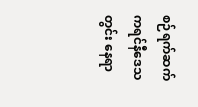စဉ်ရက်ဆက် ကရင်နီဒေသတွင်း နေရာ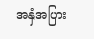အနှံအပြား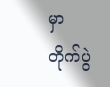မှာ တိုက်ပွဲ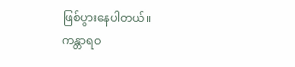ဖြစ်ပွားနေပါတယ်။
ကန္တာရဝ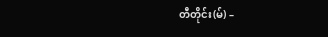တီတိုင်း(မ်) –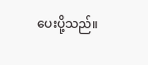ပေးပို့သည်။